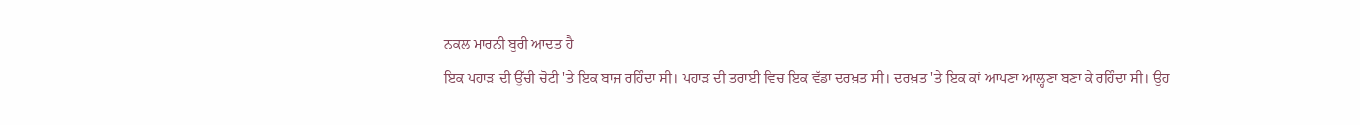ਨਕਲ ਮਾਰਨੀ ਬੁਰੀ ਆਦਤ ਹੈ
ਇਕ ਪਹਾੜ ਦੀ ਉੱਚੀ ਚੋਟੀ 'ਤੇ ਇਕ ਬਾਜ ਰਹਿੰਦਾ ਸੀ। ਪਹਾੜ ਦੀ ਤਰਾਈ ਵਿਚ ਇਕ ਵੱਡਾ ਦਰਖ਼ਤ ਸੀ। ਦਰਖ਼ਤ 'ਤੇ ਇਕ ਕਾਂ ਆਪਣਾ ਆਲ੍ਹਣਾ ਬਣਾ ਕੇ ਰਹਿੰਦਾ ਸੀ। ਉਹ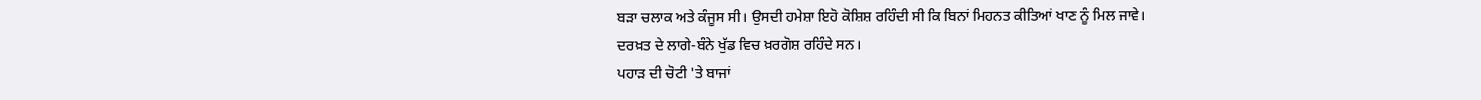ਬੜਾ ਚਲਾਕ ਅਤੇ ਕੰਜੂਸ ਸੀ। ਉਸਦੀ ਹਮੇਸ਼ਾ ਇਹੋ ਕੋਸ਼ਿਸ਼ ਰਹਿੰਦੀ ਸੀ ਕਿ ਬਿਨਾਂ ਮਿਹਨਤ ਕੀਤਿਆਂ ਖਾਣ ਨੂੰ ਮਿਲ ਜਾਵੇ।
ਦਰਖ਼ਤ ਦੇ ਲਾਗੇ-ਬੰਨੇ ਖੁੱਡ ਵਿਚ ਖ਼ਰਗੋਸ਼ ਰਹਿੰਦੇ ਸਨ।
ਪਹਾੜ ਦੀ ਚੋਟੀ 'ਤੇ ਬਾਜਾਂ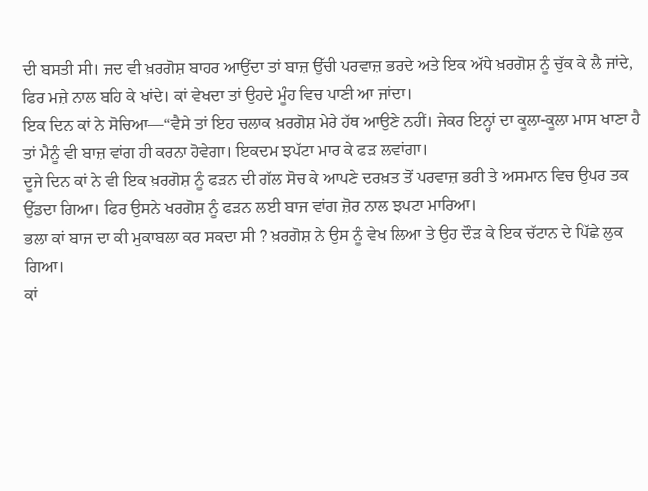ਦੀ ਬਸਤੀ ਸੀ। ਜਦ ਵੀ ਖ਼ਰਗੋਸ਼ ਬਾਹਰ ਆਉਂਦਾ ਤਾਂ ਬਾਜ਼ ਉੱਚੀ ਪਰਵਾਜ਼ ਭਰਦੇ ਅਤੇ ਇਕ ਅੱਧੇ ਖ਼ਰਗੋਸ਼ ਨੂੰ ਚੁੱਕ ਕੇ ਲੈ ਜਾਂਦੇ, ਫਿਰ ਮਜ਼ੇ ਨਾਲ ਬਹਿ ਕੇ ਖਾਂਦੇ। ਕਾਂ ਵੇਖਦਾ ਤਾਂ ਉਹਦੇ ਮੂੰਹ ਵਿਚ ਪਾਣੀ ਆ ਜਾਂਦਾ।
ਇਕ ਦਿਨ ਕਾਂ ਨੇ ਸੋਚਿਆ—“ਵੈਸੇ ਤਾਂ ਇਹ ਚਲਾਕ ਖ਼ਰਗੋਸ਼ ਮੇਰੇ ਹੱਥ ਆਉਣੇ ਨਹੀਂ। ਜੇਕਰ ਇਨ੍ਹਾਂ ਦਾ ਕੂਲਾ-ਕੂਲਾ ਮਾਸ ਖਾਣਾ ਹੈ ਤਾਂ ਮੈਨੂੰ ਵੀ ਬਾਜ਼ ਵਾਂਗ ਹੀ ਕਰਨਾ ਹੋਵੇਗਾ। ਇਕਦਮ ਝਪੱਟਾ ਮਾਰ ਕੇ ਫੜ ਲਵਾਂਗਾ।
ਦੂਜੇ ਦਿਨ ਕਾਂ ਨੇ ਵੀ ਇਕ ਖ਼ਰਗੋਸ਼ ਨੂੰ ਫੜਨ ਦੀ ਗੱਲ ਸੋਚ ਕੇ ਆਪਣੇ ਦਰਖ਼ਤ ਤੋਂ ਪਰਵਾਜ਼ ਭਰੀ ਤੇ ਅਸਮਾਨ ਵਿਚ ਉਪਰ ਤਕ ਉੱਡਦਾ ਗਿਆ। ਫਿਰ ਉਸਨੇ ਖਰਗੋਸ਼ ਨੂੰ ਫੜਨ ਲਈ ਬਾਜ ਵਾਂਗ ਜ਼ੋਰ ਨਾਲ ਝਪਟਾ ਮਾਰਿਆ।
ਭਲਾ ਕਾਂ ਬਾਜ ਦਾ ਕੀ ਮੁਕਾਬਲਾ ਕਰ ਸਕਦਾ ਸੀ ? ਖ਼ਰਗੋਸ਼ ਨੇ ਉਸ ਨੂੰ ਵੇਖ ਲਿਆ ਤੇ ਉਹ ਦੌੜ ਕੇ ਇਕ ਚੱਟਾਨ ਦੇ ਪਿੱਛੇ ਲੁਕ ਗਿਆ।
ਕਾਂ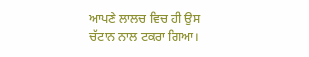ਆਪਣੇ ਲਾਲਚ ਵਿਚ ਹੀ ਉਸ ਚੱਟਾਨ ਨਾਲ ਟਕਰਾ ਗਿਆ।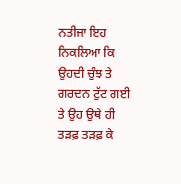ਨਤੀਜਾ ਇਹ ਨਿਕਲਿਆ ਕਿ ਉਹਦੀ ਚੁੰਝ ਤੇ ਗਰਦਨ ਟੁੱਟ ਗਈ ਤੇ ਉਹ ਉਥੇ ਹੀ ਤੜਫ਼ ਤੜਫ਼ ਕੇ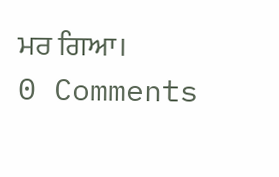ਮਰ ਗਿਆ।
0 Comments